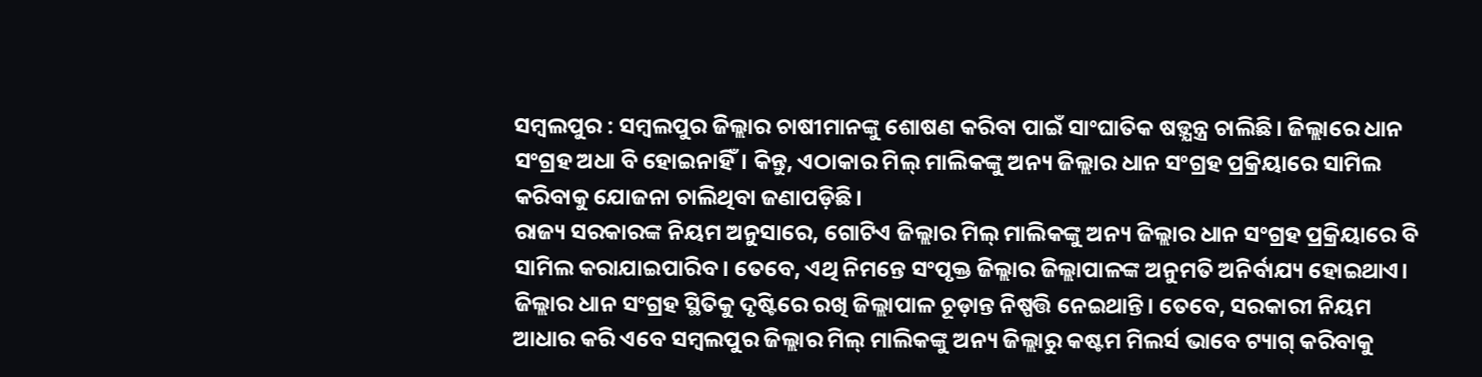ସମ୍ବଲପୁର : ସମ୍ବଲପୁର ଜିଲ୍ଲାର ଚାଷୀମାନଙ୍କୁ ଶୋଷଣ କରିବା ପାଇଁ ସାଂଘାତିକ ଷଡ଼୍ଯନ୍ତ୍ର ଚାଲିଛି। ଜିଲ୍ଲାରେ ଧାନ ସଂଗ୍ରହ ଅଧା ବି ହୋଇନାହିଁ। କିନ୍ତୁ, ଏଠାକାର ମିଲ୍ ମାଲିକଙ୍କୁ ଅନ୍ୟ ଜିଲ୍ଲାର ଧାନ ସଂଗ୍ରହ ପ୍ରକ୍ରିୟାରେ ସାମିଲ କରିବାକୁ ଯୋଜନା ଚାଲିଥିବା ଜଣାପଡ଼ିଛି।
ରାଜ୍ୟ ସରକାରଙ୍କ ନିୟମ ଅନୁସାରେ, ଗୋଟିଏ ଜିଲ୍ଲାର ମିଲ୍ ମାଲିକଙ୍କୁ ଅନ୍ୟ ଜିଲ୍ଲାର ଧାନ ସଂଗ୍ରହ ପ୍ରକ୍ରିୟାରେ ବି ସାମିଲ କରାଯାଇପାରିବ। ତେବେ, ଏଥି ନିମନ୍ତେ ସଂପୃକ୍ତ ଜିଲ୍ଲାର ଜିଲ୍ଲାପାଳଙ୍କ ଅନୁମତି ଅନିର୍ବାଯ୍ୟ ହୋଇଥାଏ। ଜିଲ୍ଲାର ଧାନ ସଂଗ୍ରହ ସ୍ଥିତିକୁ ଦୃଷ୍ଟିରେ ରଖି ଜିଲ୍ଲାପାଳ ଚୂଡ଼ାନ୍ତ ନିଷ୍ପତ୍ତି ନେଇଥାନ୍ତି। ତେବେ, ସରକାରୀ ନିୟମ ଆଧାର କରି ଏବେ ସମ୍ବଲପୁର ଜିଲ୍ଲାର ମିଲ୍ ମାଲିକଙ୍କୁ ଅନ୍ୟ ଜିଲ୍ଲାରୁ କଷ୍ଟମ ମିଲର୍ସ ଭାବେ ଟ୍ୟାଗ୍ କରିବାକୁ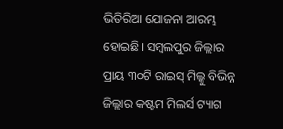ଭିତିରିଆ ଯୋଜନା ଆରମ୍ଭ ହୋଇଛି। ସମ୍ବଲପୁର ଜିଲ୍ଲାର ପ୍ରାୟ ୩୦ଟି ରାଇସ୍ ମିଲ୍କୁ ବିଭିନ୍ନ ଜିଲ୍ଲାର କଷ୍ଟମ ମିଲର୍ସ ଟ୍ୟାଗ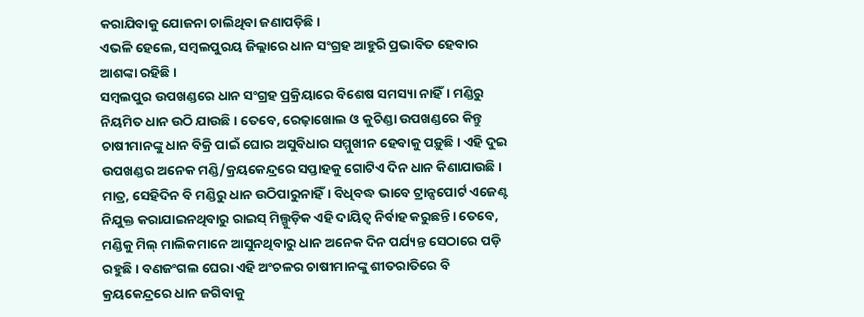କରାଯିବାକୁ ଯୋଜନା ଚାଲିଥିବା ଜଣାପଡ଼ିଛି।
ଏଭଳି ହେଲେ, ସମ୍ବଲପୁରୟ ଜିଲ୍ଲାରେ ଧାନ ସଂଗ୍ରହ ଆହୁରି ପ୍ରଭାବିତ ହେବାର ଆଶଙ୍କା ରହିଛି।
ସମ୍ବଲପୁର ଉପଖଣ୍ଡରେ ଧାନ ସଂଗ୍ରହ ପ୍ରକ୍ରିୟାରେ ବିଶେଷ ସମସ୍ୟା ନାହିଁ। ମଣ୍ଡିରୁ ନିୟମିତ ଧାନ ଉଠି ଯାଉଛି। ତେବେ, ରେଢ଼ାଖୋଲ ଓ କୁଚିଣ୍ଡା ଉପଖଣ୍ଡରେ କିନ୍ତୁ ଚାଷୀମାନଙ୍କୁ ଧାନ ବିକ୍ରି ପାଇଁ ଘୋର ଅସୁବିଧାର ସମ୍ମୁଖୀନ ହେବାକୁ ପଡ଼ୁଛି। ଏହି ଦୁଇ ଉପଖଣ୍ଡର ଅନେକ ମଣ୍ଡି/କ୍ରୟକେନ୍ଦ୍ରରେ ସପ୍ତାହକୁ ଗୋଟିଏ ଦିନ ଧାନ କିଣାଯାଉଛି। ମାତ୍ର, ସେହିଦିନ ବି ମଣ୍ଡିରୁ ଧାନ ଉଠିପାରୁନାହିଁ। ବିଧିବଦ୍ଧ ଭାବେ ଟ୍ରାନ୍ସପୋର୍ଟ ଏଜେଣ୍ଟ ନିଯୁକ୍ତ କରାଯାଇନଥିବାରୁ ରାଇସ୍ ମିଲ୍ଗୁଡ଼ିକ ଏହି ଦାୟିତ୍ବ ନିର୍ବାହ କରୁଛନ୍ତି। ତେବେ, ମଣ୍ଡିକୁ ମିଲ୍ ମାଲିକମାନେ ଆସୁନଥିବାରୁ ଧାନ ଅନେକ ଦିନ ପର୍ଯ୍ୟନ୍ତ ସେଠାରେ ପଡ଼ି ରହୁଛି। ବଣଜଂଗଲ ଘେରା ଏହି ଅଂଚଳର ଚାଷୀମାନଙ୍କୁ ଶୀତରାତିରେ ବି କ୍ରୟକେନ୍ଦ୍ରରେ ଧାନ ଜଗିବାକୁ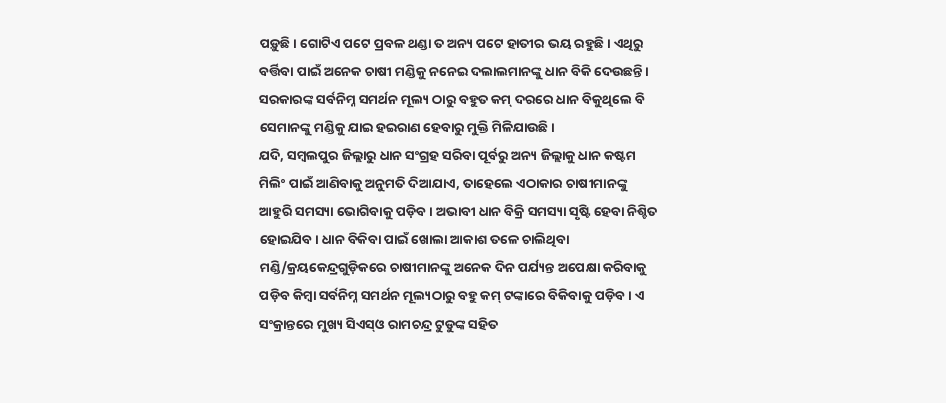ପଡ଼ୁଛି। ଗୋଟିଏ ପଟେ ପ୍ରବଳ ଥଣ୍ଡା ତ ଅନ୍ୟ ପଟେ ହାତୀର ଭୟ ରହୁଛି। ଏଥିରୁ ବର୍ତ୍ତିବା ପାଇଁ ଅନେକ ଚାଷୀ ମଣ୍ଡିକୁ ନନେଇ ଦଲାଲମାନଙ୍କୁ ଧାନ ବିକି ଦେଉଛନ୍ତି। ସରକାରଙ୍କ ସର୍ବନିମ୍ନ ସମର୍ଥନ ମୂଲ୍ୟ ଠାରୁ ବହୁତ କମ୍ ଦରରେ ଧାନ ବିକୁଥିଲେ ବି ସେମାନଙ୍କୁ ମଣ୍ଡିକୁ ଯାଇ ହଇରାଣ ହେବାରୁ ମୁକ୍ତି ମିଳିଯାଉଛି।
ଯଦି, ସମ୍ବଲପୁର ଜିଲ୍ଲାରୁ ଧାନ ସଂଗ୍ରହ ସରିବା ପୂର୍ବରୁ ଅନ୍ୟ ଜିଲ୍ଲାକୁ ଧାନ କଷ୍ଟମ ମିଲିଂ ପାଇଁ ଆଣିବାକୁ ଅନୁମତି ଦିଆଯାଏ, ତାହେଲେ ଏଠାକାର ଚାଷୀମାନଙ୍କୁ ଆହୁରି ସମସ୍ୟା ଭୋଗିବାକୁ ପଡ଼ିବ। ଅଭାବୀ ଧାନ ବିକ୍ରି ସମସ୍ୟା ସୃଷ୍ଟି ହେବା ନିଶ୍ଚିତ ହୋଇଯିବ। ଧାନ ବିକିବା ପାଇଁ ଖୋଲା ଆକାଶ ତଳେ ଚାଲିଥିବା ମଣ୍ଡି/କ୍ରୟକେନ୍ଦ୍ରଗୁଡ଼ିକରେ ଚାଷୀମାନଙ୍କୁ ଅନେକ ଦିନ ପର୍ଯ୍ୟନ୍ତ ଅପେକ୍ଷା କରିବାକୁ ପଡ଼ିବ କିମ୍ବା ସର୍ବନିମ୍ନ ସମର୍ଥନ ମୂଲ୍ୟଠାରୁ ବହୁ କମ୍ ଟଙ୍କାରେ ବିକିବାକୁ ପଡ଼ିବ। ଏ ସଂକ୍ରାନ୍ତରେ ମୁଖ୍ୟ ସିଏସ୍ଓ ରାମଚନ୍ଦ୍ର ଟୁଡୁଙ୍କ ସହିତ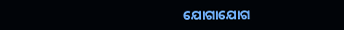ଯୋଗାଯୋଗ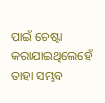ପାଇଁ ଚେଷ୍ଟା କରାଯାଇଥିଲେହେଁ ତାହା ସମ୍ଭବ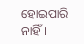ହୋଇପାରି ନାହିଁ।